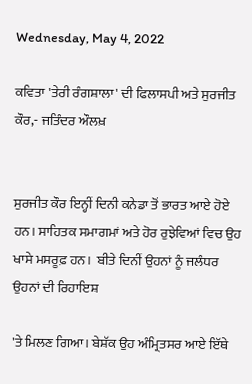Wednesday, May 4, 2022

ਕਵਿਤਾ 'ਤੇਰੀ ਰੰਗਸ਼ਾਲਾ' ਦੀ ਫਿਲਾਸਪੀ ਅਤੇ ਸੁਰਜੀਤ ਕੌਰ,- ਜਤਿੰਦਰ ਔਲਖ਼


ਸੁਰਜੀਤ ਕੌਰ ਇਨ੍ਹੀਂ ਦਿਨੀ ਕਨੇਡਾ ਤੋਂ ਭਾਰਤ ਆਏ ਹੋਏ ਹਨ। ਸਾਹਿਤਕ ਸਮਾਗਮਾਂ ਅਤੇ ਹੋਰ ਰੁਝੇਵਿਆਂ ਵਿਚ ਉਹ ਖਾਸੇ ਮਸਰੂਫ਼ ਹਨ।  ਬੀਤੇ ਦਿਨੀਂ ਉਹਨਾਂ ਨੂੰ ਜਲੰਧਰ ਉਹਨਾਂ ਦੀ ਰਿਹਾਇਸ਼

'ਤੇ ਮਿਲਣ ਗਿਆ। ਬੇਸ਼ੱਕ ਉਹ ਅੰਮ੍ਰਿਤਸਰ ਆਏ ਇੱਥੇ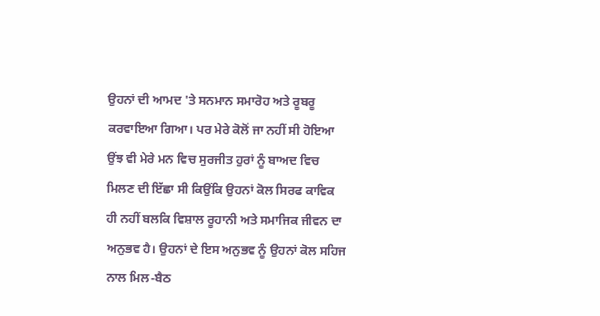ਉਹਨਾਂ ਦੀ ਆਮਦ 'ਤੇ ਸਨਮਾਨ ਸਮਾਰੋਹ ਅਤੇ ਰੂਬਰੂ ਕਰਵਾਇਆ ਗਿਆ। ਪਰ ਮੇਰੇ ਕੋਲੋਂ ਜਾ ਨਹੀਂ ਸੀ ਹੋਇਆ ਉਂਝ ਵੀ ਮੇਰੇ ਮਨ ਵਿਚ ਸੁਰਜੀਤ ਹੁਰਾਂ ਨੂੰ ਬਾਅਦ ਵਿਚ ਮਿਲਣ ਦੀ ਇੱਛਾ ਸੀ ਕਿਉਂਕਿ ਉਹਨਾਂ ਕੋਲ ਸਿਰਫ ਕਾਵਿਕ ਹੀ ਨਹੀਂ ਬਲਕਿ ਵਿਸ਼ਾਲ ਰੂਹਾਨੀ ਅਤੇ ਸਮਾਜਿਕ ਜੀਵਨ ਦਾ ਅਨੁਭਵ ਹੈ। ਉਹਨਾਂ ਦੇ ਇਸ ਅਨੁਭਵ ਨੂੰ ਉਹਨਾਂ ਕੋਲ ਸਹਿਜ ਨਾਲ ਮਿਲ-ਬੈਠ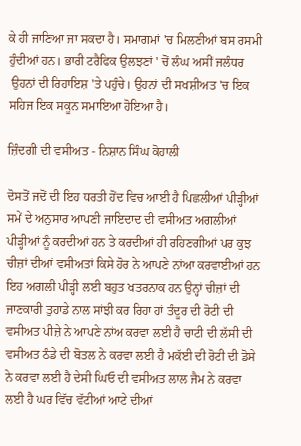ਕੇ ਹੀ ਜਾਣਿਆ ਜਾ ਸਕਦਾ ਹੈ। ਸਮਾਗਮਾਂ 'ਚ ਮਿਲਣੀਆਂ ਬਸ ਰਸਮੀ ਹੁੰਦੀਆਂ ਹਨ। ਭਾਰੀ ਟਰੈਫਿਕ ਉਲਝਣਾਂ ' ਚੋਂ ਲੰਘ ਅਸੀਂ ਜਲੰਧਰ
 ਉਹਨਾਂ ਦੀ ਰਿਹਾਇਸ਼ 'ਤੇ ਪਹੁੰਚੇ। ਉਹਨਾਂ ਦੀ ਸਖਸ਼ੀਅਤ 'ਚ ਇਕ ਸਹਿਜ ਇਕ ਸਕੂਨ ਸਮਾਇਆ ਹੋਇਆ ਹੈ।

ਜ਼ਿੰਦਗੀ ਦੀ ਵਸੀਅਤ - ਨਿਸ਼ਾਨ ਸਿੰਘ ਕੋਹਾਲੀ

ਦੋਸਤੋਂ ਜਦੋਂ ਦੀ ਇਹ ਧਰਤੀ ਹੋਂਦ ਵਿਚ ਆਈ ਹੈ ਪਿਛਲੀਆਂ ਪੀੜ੍ਹੀਆਂ ਸਮੇਂ ਦੇ ਅਨੁਸਾਰ ਆਪਣੀ ਜਾਇਦਾਦ ਦੀ ਵਸੀਅਤ ਅਗਲੀਆਂ ਪੀੜ੍ਹੀਆਂ ਨੂੰ ਕਰਦੀਆਂ ਹਨ ਤੇ ਕਰਦੀਆਂ ਹੀ ਰਹਿਣਗੀਆਂ ਪਰ ਕੁਝ ਚੀਜ਼ਾਂ ਦੀਆਂ ਵਸੀਅਤਾਂ ਕਿਸੇ ਹੋਰ ਨੇ ਆਪਣੇ ਨਾਂਆ ਕਰਵਾਈਆਂ ਹਨ ਇਹ ਅਗਲੀ ਪੀੜ੍ਹੀ ਲਈ ਬਹੁਤ ਖਤਰਨਾਕ ਹਨ ਉਨ੍ਹਾਂ ਚੀਜ਼ਾਂ ਦੀ ਜਾਣਕਾਰੀ ਤੁਹਾਡੇ ਨਾਲ ਸਾਂਝੀ ਕਰ ਰਿਹਾ ਹਾਂ ਤੰਦੂਰ ਦੀ ਰੋਟੀ ਦੀ ਵਸੀਅਤ ਪੀਜ਼ੇ ਨੇ ਆਪਣੇ ਨਾਂਅ ਕਰਵਾ ਲਈ ਹੈ ਚਾਟੀ ਦੀ ਲੱਸੀ ਦੀ ਵਸੀਅਤ ਠੰਡੇ ਦੀ ਬੋਤਲ ਨੇ ਕਰਵਾ ਲਈ ਹੈ ਮਕੱਈ ਦੀ ਰੋਟੀ ਦੀ ਡੋਸੇ ਨੇ ਕਰਵਾ ਲਈ ਹੈ ਦੇਸੀ ਘਿਓ ਦੀ ਵਸੀਅਤ ਲਾਲ ਜੈਮ ਨੇ ਕਰਵਾ ਲਈ ਹੈ ਘਰ ਵਿੱਚ ਵੱਟੀਆਂ ਆਟੇ ਦੀਆਂ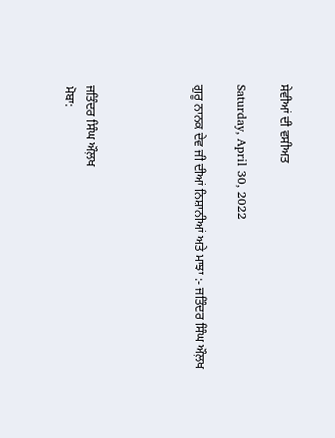ਸੇਵੀਆਂ ਦੀ ਵਸੀਅਤ

Saturday, April 30, 2022

ਗੁਰੂ ਨਾਨਕ ਦੇਵ ਜੀ ਦੀਆਂ ਨਿਸ਼ਾਨੀਆਂ ਅਤੇ ਮਾਝਾ :- ਜਤਿੰਦਰ ਸਿੰਘ ਔਲ਼ਖ




ਜਤਿੰਦਰ ਸਿੰਘ ਔਲ਼ਖ
ਮੋਬਾ: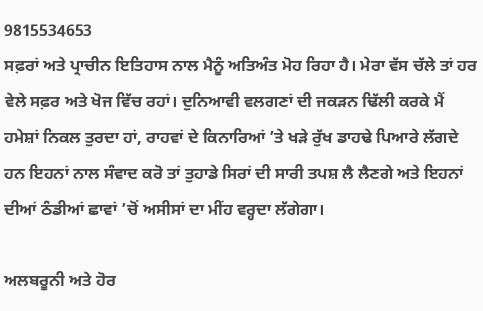9815534653
ਸਫ਼ਰਾਂ ਅਤੇ ਪ੍ਰਾਚੀਨ ਇਤਿਹਾਸ ਨਾਲ ਮੈਨੂੰ ਅਤਿਅੰਤ ਮੋਹ ਰਿਹਾ ਹੈ। ਮੇਰਾ ਵੱਸ ਚੱਲੇ ਤਾਂ ਹਰ ਵੇਲੇ ਸਫ਼ਰ ਅਤੇ ਖੋਜ ਵਿੱਚ ਰਹਾਂ। ਦੁਨਿਆਵੀ ਵਲਗਣਾਂ ਦੀ ਜਕੜਨ ਢਿੱਲੀ ਕਰਕੇ ਮੈਂ ਹਮੇਸ਼ਾਂ ਨਿਕਲ ਤੁਰਦਾ ਹਾਂ, ਰਾਹਵਾਂ ਦੇ ਕਿਨਾਰਿਆਂ ’ਤੇ ਖੜੇ ਰੁੱਖ ਡਾਹਢੇ ਪਿਆਰੇ ਲੱਗਦੇ ਹਨ ਇਹਨਾਂ ਨਾਲ ਸੰਵਾਦ ਕਰੋ ਤਾਂ ਤੁਹਾਡੇ ਸਿਰਾਂ ਦੀ ਸਾਰੀ ਤਪਸ਼ ਲੈ ਲੈਣਗੇ ਅਤੇ ਇਹਨਾਂ ਦੀਆਂ ਠੰਡੀਆਂ ਛਾਵਾਂ ’ਚੋਂ ਅਸੀਸਾਂ ਦਾ ਮੀਂਹ ਵਰ੍ਹਦਾ ਲੱਗੇਗਾ।

ਅਲਬਰੂਨੀ ਅਤੇ ਹੋਰ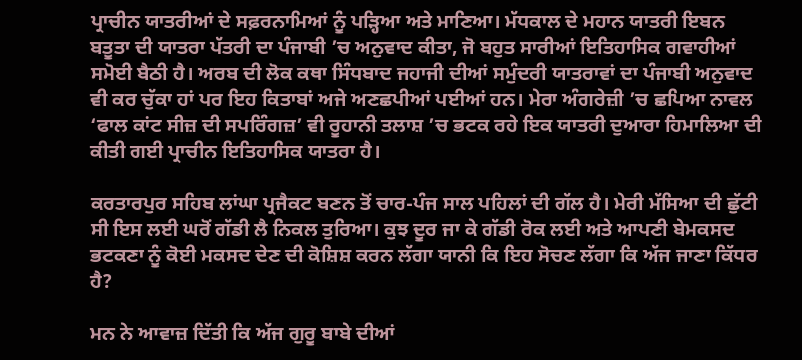ਪ੍ਰਾਚੀਨ ਯਾਤਰੀਆਂ ਦੇ ਸਫ਼ਰਨਾਮਿਆਂ ਨੂੰ ਪੜ੍ਹਿਆ ਅਤੇ ਮਾਣਿਆ। ਮੱਧਕਾਲ ਦੇ ਮਹਾਨ ਯਾਤਰੀ ਇਬਨ ਬਤੂਤਾ ਦੀ ਯਾਤਰਾ ਪੱਤਰੀ ਦਾ ਪੰਜਾਬੀ ’ਚ ਅਨੁਵਾਦ ਕੀਤਾ, ਜੋ ਬਹੁਤ ਸਾਰੀਆਂ ਇਤਿਹਾਸਿਕ ਗਵਾਹੀਆਂ ਸਮੋਈ ਬੈਠੀ ਹੈ। ਅਰਬ ਦੀ ਲੋਕ ਕਥਾ ਸਿੰਧਬਾਦ ਜਹਾਜੀ ਦੀਆਂ ਸਮੁੰਦਰੀ ਯਾਤਰਾਵਾਂ ਦਾ ਪੰਜਾਬੀ ਅਨੁਵਾਦ ਵੀ ਕਰ ਚੁੱਕਾ ਹਾਂ ਪਰ ਇਹ ਕਿਤਾਬਾਂ ਅਜੇ ਅਣਛਪੀਆਂ ਪਈਆਂ ਹਨ। ਮੇਰਾ ਅੰਗਰੇਜ਼ੀ ’ਚ ਛਪਿਆ ਨਾਵਲ ‘ਫਾਲ ਕਾਂਟ ਸੀਜ਼ ਦੀ ਸਪਰਿੰਗਜ਼’ ਵੀ ਰੂਹਾਨੀ ਤਲਾਸ਼ ’ਚ ਭਟਕ ਰਹੇ ਇਕ ਯਾਤਰੀ ਦੁਆਰਾ ਹਿਮਾਲਿਆ ਦੀ ਕੀਤੀ ਗਈ ਪ੍ਰਾਚੀਨ ਇਤਿਹਾਸਿਕ ਯਾਤਰਾ ਹੈ।

ਕਰਤਾਰਪੁਰ ਸਹਿਬ ਲਾਂਘਾ ਪ੍ਰਜੈਕਟ ਬਣਨ ਤੋਂ ਚਾਰ-ਪੰਜ ਸਾਲ ਪਹਿਲਾਂ ਦੀ ਗੱਲ ਹੈ। ਮੇਰੀ ਮੱਸਿਆ ਦੀ ਛੁੱਟੀ ਸੀ ਇਸ ਲਈ ਘਰੋਂ ਗੱਡੀ ਲੈ ਨਿਕਲ ਤੁਰਿਆ। ਕੁਝ ਦੂਰ ਜਾ ਕੇ ਗੱਡੀ ਰੋਕ ਲਈ ਅਤੇ ਆਪਣੀ ਬੇਮਕਸਦ ਭਟਕਣਾ ਨੂੰ ਕੋਈ ਮਕਸਦ ਦੇਣ ਦੀ ਕੋਸ਼ਿਸ਼ ਕਰਨ ਲੱਗਾ ਯਾਨੀ ਕਿ ਇਹ ਸੋਚਣ ਲੱਗਾ ਕਿ ਅੱਜ ਜਾਣਾ ਕਿੱਧਰ ਹੈ?

ਮਨ ਨੇ ਆਵਾਜ਼ ਦਿੱਤੀ ਕਿ ਅੱਜ ਗੁਰੂ ਬਾਬੇ ਦੀਆਂ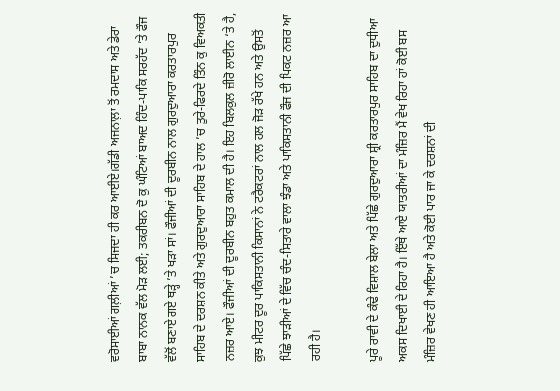ਵਰੋਸਾਈਆਂ ਗਲ਼ੀਆਂ ’ਚ ਸਿਜਦਾ ਹੀ ਕਰ ਆਈਏ।ਗੱਡੀ ਅਜਨਾਲ਼ਾ ਤੋਂ ਰਮਦਾਸ ਅਤੇ ਡੇਰਾ ਬਾਬਾ ਨਾਨਕ ਵੱਲ ਮੋੜ ਲਈ; ਤਕਰੀਬਨ ਦੋ ਕੁ ਘੰਟਿਆਂ ਬਾਅਦ ਹਿੰਦ-ਪਾਕਿ ਸਰਹੱਦ ’ਤੇ ਫੌਜ ਵੱਲੋਂ ਬਣਾਏ ਗਏ ਥੜ੍ਹੇ ’ਤੇ ਖੜਾ ਸਾਂ। ਫੌਜੀਆਂ ਦੀ ਦੂਰਬੀਨ ਨਾਲ ਗੁਰਦੁਆਰਾ ਕਰਤਾਰਪੁਰ ਸਾਹਿਬ ਦੇ ਦਰਸ਼ਨ ਕੀਤੇ ਅਤੇ ਗੁਰਦੁਆਰਾ ਸਾਹਿਬ ਦੇ ਹਾਲ ’ਚ ਤੁਰੇ-ਫਿਰਦੇ ਤਿੰਨ ਕੁ ਵਿਅਕਤੀ ਨਜ਼ਰ ਆਏ। ਫੌਜੀਆਂ ਦੀ ਦੂਰਬੀਨ ਬਹੁਤ ਕਮਾਲ ਦੀ ਹੈ। ਇਹ ਬਿਲਕੁਲ ਜ਼ੀਰੋ ਲਾਈਨ ‘ਤੇ ਹੈ, ਕੁਝ ਮੀਟਰ ਦੂਰ ਪਾਕਿਸਤਾਨੀ ਕਿਸਾਨਾਂ ਨੇ ਟਰੈਕਟਰਾਂ ਨਾਲ ਹਲ ਜੋੜ ਰੱਖੇ ਹਨ ਅਤੇ ਉਸਤੋਂ ਪਿੱਛੇ ਝਾੜੀਆਂ ਦੇ ਵਿੱਚ ਚੰਦ-ਸਿਤਾਰੇ ਵਾਲਾ ਝੰਡਾ ਅਤੇ ਪਾਕਿਸਤਾਨੀ ਫੌਜ ਦੀ ਪਿਕਟ ਨਜ਼ਰ ਆ ਰਹੀ ਹੈ।

ਪੂਰੇ ਰਾਵੀ ਦੇ ਕੰਢੇ ਵਿਸ਼ਾਲ ਬੇਲਾ ਅਤੇ ਪਿੱਛੇ ਗੁਰਦੁਆਰਾ ਸ਼੍ਰੀ ਕਰਤਾਰਪੁਰ ਸਾਹਿਬ ਦਾ ਦੁਧੀਆ ਅਕਸ ਦਿਖਾਈ ਦੇ ਰਿਹਾ ਹੈ। ਇੱਥੇ ਆਏ ਯਾਤਰੀਆਂ ਦਾ ਮੰਜ਼ਿਰ ਮੈਂ ਵੇਖ ਰਿਹਾ ਹਾਂ ਕੋਈ ਬਸ ਮੰਜ਼ਿਰ ਵੇਖਣ ਹੀ ਆਇਆ ਹੈ ਅਤੇ ਕੋਈ ਪਾਰ ਜਾ ਕੇ ਦਰਸ਼ਨਾਂ ਦੀ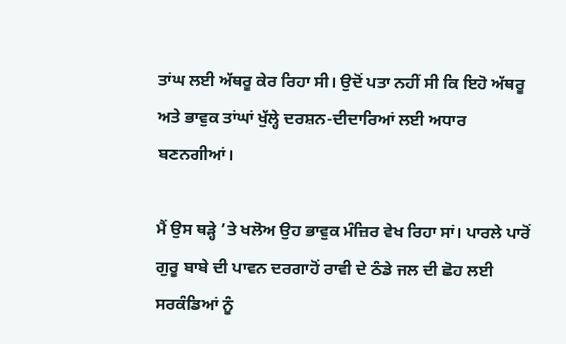ਤਾਂਘ ਲਈ ਅੱਥਰੂ ਕੇਰ ਰਿਹਾ ਸੀ। ਉਦੋਂ ਪਤਾ ਨਹੀਂ ਸੀ ਕਿ ਇਹੋ ਅੱਥਰੂ ਅਤੇ ਭਾਵੁਕ ਤਾਂਘਾਂ ਖੁੱਲ੍ਹੇ ਦਰਸ਼ਨ-ਦੀਦਾਰਿਆਂ ਲਈ ਅਧਾਰ ਬਣਨਗੀਆਂ।

ਮੈਂ ਉਸ ਥੜ੍ਹੇ ’ਤੇ ਖਲੋਅ ਉਹ ਭਾਵੁਕ ਮੰਜ਼ਿਰ ਵੇਖ ਰਿਹਾ ਸਾਂ। ਪਾਰਲੇ ਪਾਰੋਂ ਗੁਰੂ ਬਾਬੇ ਦੀ ਪਾਵਨ ਦਰਗਾਹੋਂ ਰਾਵੀ ਦੇ ਠੰਡੇ ਜਲ ਦੀ ਛੋਹ ਲਈ ਸਰਕੰਡਿਆਂ ਨੂੰ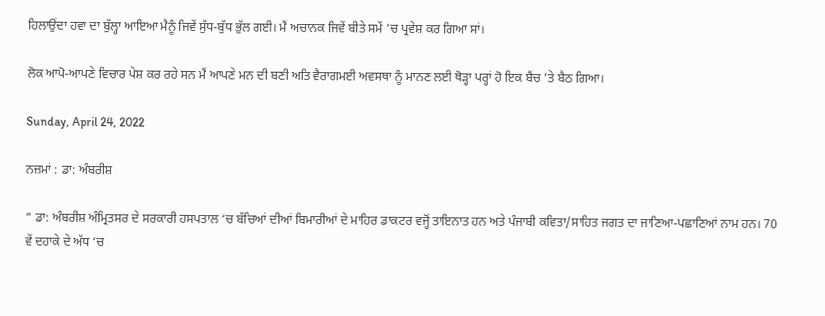ਹਿਲਾਉਂਦਾ ਹਵਾ ਦਾ ਬੁੱਲ੍ਹਾ ਆਇਆ ਮੈਨੂੰ ਜਿਵੇਂ ਸੁੱਧ-ਬੁੱਧ ਭੁੱਲ ਗਈ। ਮੈਂ ਅਚਾਨਕ ਜਿਵੇਂ ਬੀਤੇ ਸਮੇਂ ’ਚ ਪ੍ਰਵੇਸ਼ ਕਰ ਗਿਆ ਸਾਂ।

ਲੋਕ ਆਪੋ-ਆਪਣੇ ਵਿਚਾਰ ਪੇਸ਼ ਕਰ ਰਹੇ ਸਨ ਮੈਂ ਆਪਣੇ ਮਨ ਦੀ ਬਣੀ ਅਤਿ ਵੈਰਾਗਮਈ ਅਵਸਥਾ ਨੂੰ ਮਾਨਣ ਲਈ ਥੋੜ੍ਹਾ ਪਰ੍ਹਾਂ ਹੋ ਇਕ ਬੈਂਚ ’ਤੇ ਬੈਠ ਗਿਆ।

Sunday, April 24, 2022

ਨਜ਼ਮਾਂ : ਡਾ: ਅੰਬਰੀਸ਼

“ ਡਾ: ਅੰਬਰੀਸ਼ ਅੰਮ੍ਰਿਤਸਰ ਦੇ ਸਰਕਾਰੀ ਹਸਪਤਾਲ ‘ਚ ਬੱਚਿਆਂ ਦੀਆਂ ਬਿਮਾਰੀਆਂ ਦੇ ਮਾਹਿਰ ਡਾਕਟਰ ਵਜ੍ਹੋਂ ਤਾਇਨਾਤ ਹਨ ਅਤੇ ਪੰਜਾਬੀ ਕਵਿਤਾ/ਸਾਹਿਤ ਜਗਤ ਦਾ ਜਾਣਿਆ-ਪਛਾਣਿਆਂ ਨਾਮ ਹਨ। 70 ਵੇਂ ਦਹਾਕੇ ਦੇ ਅੱਧ ‘ਚ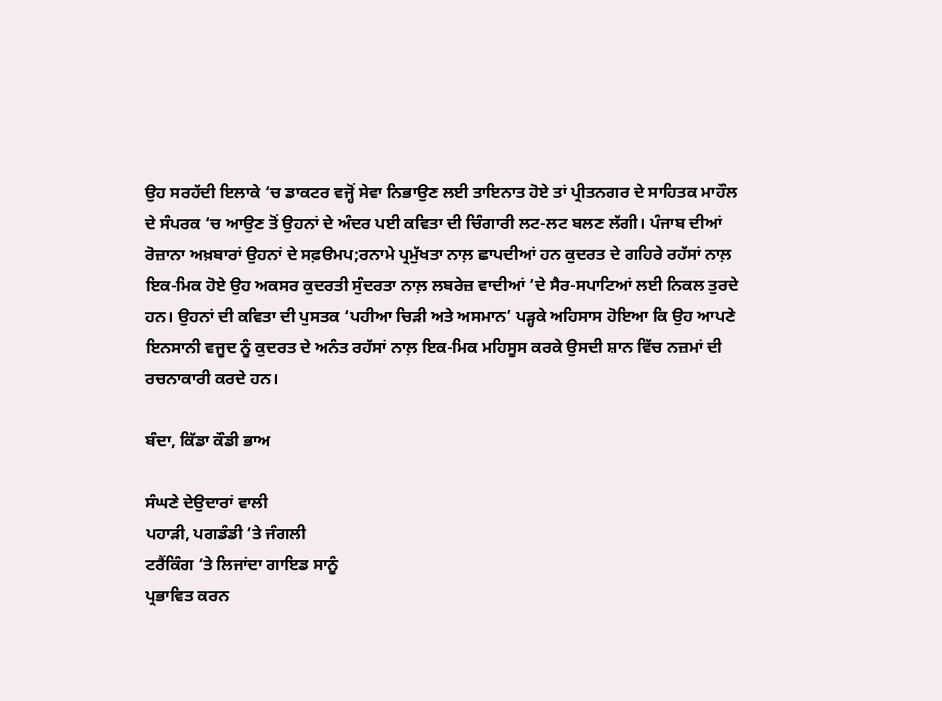ਉਹ ਸਰਹੱਦੀ ਇਲਾਕੇ ‘ਚ ਡਾਕਟਰ ਵਜ੍ਹੋਂ ਸੇਵਾ ਨਿਭਾਉਣ ਲਈ ਤਾਇਨਾਤ ਹੋਏ ਤਾਂ ਪ੍ਰੀਤਨਗਰ ਦੇ ਸਾਹਿਤਕ ਮਾਹੌਲ ਦੇ ਸੰਪਰਕ ‘ਚ ਆਉਣ ਤੋਂ ਉਹਨਾਂ ਦੇ ਅੰਦਰ ਪਈ ਕਵਿਤਾ ਦੀ ਚਿੰਗਾਰੀ ਲਟ-ਲਟ ਬਲਣ ਲੱਗੀ। ਪੰਜਾਬ ਦੀਆਂ ਰੋਜ਼ਾਨਾ ਅਖ਼ਬਾਰਾਂ ਉਹਨਾਂ ਦੇ ਸਫ਼ੳਮਪ;ਰਨਾਮੇ ਪ੍ਰਮੁੱਖਤਾ ਨਾਲ਼ ਛਾਪਦੀਆਂ ਹਨ ਕੁਦਰਤ ਦੇ ਗਹਿਰੇ ਰਹੱਸਾਂ ਨਾਲ਼ ਇਕ-ਮਿਕ ਹੋਏ ਉਹ ਅਕਸਰ ਕੁਦਰਤੀ ਸੁੰਦਰਤਾ ਨਾਲ਼ ਲਬਰੇਜ਼ ਵਾਦੀਆਂ ‘ਦੇ ਸੈਰ-ਸਪਾਟਿਆਂ ਲਈ ਨਿਕਲ ਤੁਰਦੇ ਹਨ। ਉਹਨਾਂ ਦੀ ਕਵਿਤਾ ਦੀ ਪੁਸਤਕ ‘ਪਹੀਆ ਚਿੜੀ ਅਤੇ ਅਸਮਾਨ’ ਪੜ੍ਹਕੇ ਅਹਿਸਾਸ ਹੋਇਆ ਕਿ ਉਹ ਆਪਣੇ ਇਨਸਾਨੀ ਵਜੂਦ ਨੂੰ ਕੁਦਰਤ ਦੇ ਅਨੰਤ ਰਹੱਸਾਂ ਨਾਲ਼ ਇਕ-ਮਿਕ ਮਹਿਸੂਸ ਕਰਕੇ ਉਸਦੀ ਸ਼ਾਨ ਵਿੱਚ ਨਜ਼ਮਾਂ ਦੀ ਰਚਨਾਕਾਰੀ ਕਰਦੇ ਹਨ।

ਬੰਦਾ, ਕਿੱਡਾ ਕੌਡੀ ਭਾਅ

ਸੰਘਣੇ ਦੇਉਦਾਰਾਂ ਵਾਲੀ
ਪਹਾੜੀ, ਪਗਡੰਡੀ ‘ਤੇ ਜੰਗਲੀ
ਟਰੈਂਕਿੰਗ ‘ਤੇ ਲਿਜਾਂਦਾ ਗਾਇਡ ਸਾਨੂੰ
ਪ੍ਰਭਾਵਿਤ ਕਰਨ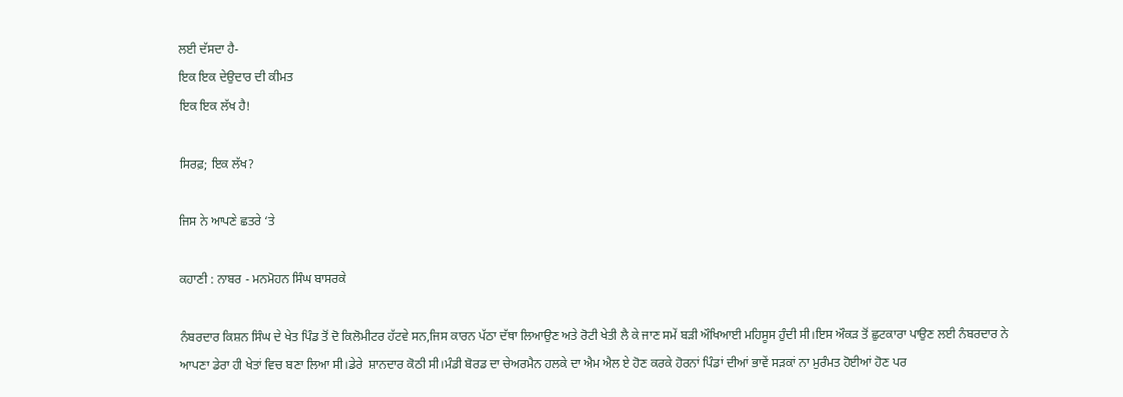ਲਈ ਦੱਸਦਾ ਹੈ-
ਇਕ ਇਕ ਦੇਉਦਾਰ ਦੀ ਕੀਮਤ
ਇਕ ਇਕ ਲੱਖ ਹੈ!

ਸਿਰਫ਼; ਇਕ ਲੱਖ?

ਜਿਸ ਨੇ ਆਪਣੇ ਛਤਰੇ ‘ਤੇ

ਕਹਾਣੀ : ਨਾਬਰ - ਮਨਮੋਹਨ ਸਿੰਘ ਬਾਸਰਕੇ

ਨੰਬਰਦਾਰ ਕਿਸ਼ਨ ਸਿੰਘ ਦੇ ਖੇਤ ਪਿੰਡ ਤੋਂ ਦੋ ਕਿਲੋਮੀਟਰ ਹੱਟਵੇ ਸਨ,ਜਿਸ ਕਾਰਨ ਪੱਠਾ ਦੱਥਾ ਲਿਆਉਣ ਅਤੇ ਰੋਟੀ ਖੇਤੀ ਲੈ ਕੇ ਜਾਣ ਸਮੇਂ ਬੜੀ ਔਖਿਆਈ ਮਹਿਸੂਸ ਹੁੰਦੀ ਸੀ।ਇਸ ਔਕੜ ਤੋਂ ਛੁਟਕਾਰਾ ਪਾਉਣ ਲਈ ਨੰਬਰਦਾਰ ਨੇ ਆਪਣਾ ਡੇਰਾ ਹੀ ਖੇਤਾਂ ਵਿਚ ਬਣਾ ਲਿਆ ਸੀ।ਡੇਰੇ  ਸ਼ਾਨਦਾਰ ਕੋਠੀ ਸੀ।ਮੰਡੀ ਬੋਰਡ ਦਾ ਚੇਅਰਮੈਨ ਹਲਕੇ ਦਾ ਐਮ ਐਲ ਏ ਹੋਣ ਕਰਕੇ ਹੋਰਨਾਂ ਪਿੰਡਾਂ ਦੀਆਂ ਭਾਵੇਂ ਸੜਕਾਂ ਨਾ ਮੁਰੰਮਤ ਹੋਈਆਂ ਹੋਣ ਪਰ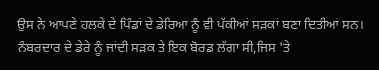ਉਸ ਨੇ ਆਪਣੇ ਹਲਕੇ ਦੇ ਪਿੰਡਾਂ ਦੇ ਡੇਰਿਆ ਨੂੰ ਵੀ ਪੱਕੀਆਂ ਸੜਕਾਂ ਬਣਾ ਦਿਤੀਆਂ ਸਨ। ਨੰਬਰਦਾਰ ਦੇ ਡੇਰੇ ਨੂੰ ਜਾਂਦੀ ਸੜਕ ਤੇ ਇਕ ਬੋਰਡ ਲੱਗਾ ਸੀ,ਜਿਸ 'ਤੇ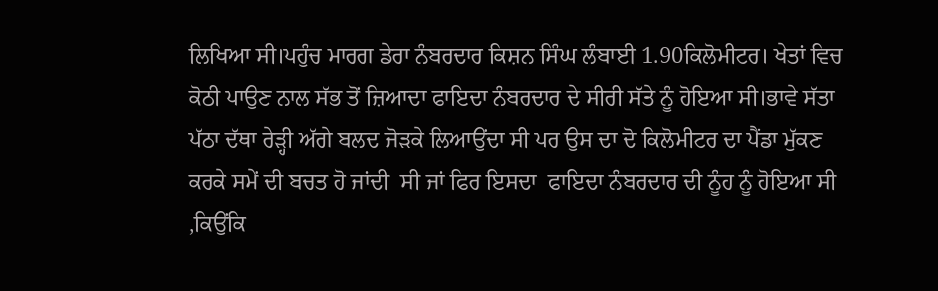ਲਿਖਿਆ ਸੀ।ਪਹੁੰਚ ਮਾਰਗ ਡੇਰਾ ਨੰਬਰਦਾਰ ਕਿਸ਼ਨ ਸਿੰਘ ਲੰਬਾਈ 1.90ਕਿਲੋਮੀਟਰ। ਖੇਤਾਂ ਵਿਚ ਕੋਠੀ ਪਾਉਣ ਨਾਲ ਸੱਭ ਤੋਂ ਜ਼ਿਆਦਾ ਫਾਇਦਾ ਨੰਬਰਦਾਰ ਦੇ ਸੀਰੀ ਸੱਤੇ ਨੂੰ ਹੋਇਆ ਸੀ।ਭਾਵੇ ਸੱਤਾ ਪੱਠਾ ਦੱਥਾ ਰੇੜ੍ਹੀ ਅੱਗੇ ਬਲਦ ਜੋੜਕੇ ਲਿਆਉਂਦਾ ਸੀ ਪਰ ਉਸ ਦਾ ਦੋ ਕਿਲੋਮੀਟਰ ਦਾ ਪੈਂਡਾ ਮੁੱਕਣ ਕਰਕੇ ਸਮੇਂ ਦੀ ਬਚਤ ਹੋ ਜਾਂਦੀ  ਸੀ ਜਾਂ ਫਿਰ ਇਸਦਾ  ਫਾਇਦਾ ਨੰਬਰਦਾਰ ਦੀ ਨੂੰਹ ਨੂੰ ਹੋਇਆ ਸੀ ,ਕਿਉਂਕਿ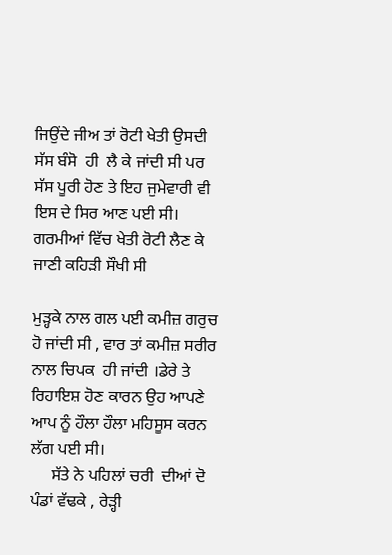ਜਿਉਂਦੇ ਜੀਅ ਤਾਂ ਰੋਟੀ ਖੇਤੀ ਉਸਦੀ ਸੱਸ ਬੰਸੋ  ਹੀ  ਲੈ ਕੇ ਜਾਂਦੀ ਸੀ ਪਰ ਸੱਸ ਪੂਰੀ ਹੋਣ ਤੇ ਇਹ ਜੁਮੇਵਾਰੀ ਵੀ ਇਸ ਦੇ ਸਿਰ ਆਣ ਪਈ ਸੀ। ਗਰਮੀਆਂ ਵਿੱਚ ਖੇਤੀ ਰੋਟੀ ਲੈਣ ਕੇ ਜਾਣੀ ਕਹਿੜੀ ਸੌਖੀ ਸੀ

ਮੁੜ੍ਹਕੇ ਨਾਲ ਗਲ ਪਈ ਕਮੀਜ਼ ਗਰੁਚ ਹੋ ਜਾਂਦੀ ਸੀ , ਵਾਰ ਤਾਂ ਕਮੀਜ਼ ਸਰੀਰ ਨਾਲ ਚਿਪਕ  ਹੀ ਜਾਂਦੀ ।ਡੇਰੇ ਤੇ ਰਿਹਾਇਸ਼ ਹੋਣ ਕਾਰਨ ਉਹ ਆਪਣੇ ਆਪ ਨੂੰ ਹੌਲਾ ਹੌਲਾ ਮਹਿਸੂਸ ਕਰਨ ਲੱਗ ਪਈ ਸੀ।
     ਸੱਤੇ ਨੇ ਪਹਿਲਾਂ ਚਰੀ  ਦੀਆਂ ਦੋ ਪੰਡਾਂ ਵੱਢਕੇ , ਰੇੜ੍ਹੀ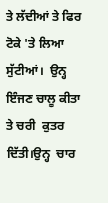ਤੇ ਲੱਦੀਆਂ ਤੇ ਫਿਰ ਟੋਕੇ 'ਤੇ ਲਿਆ ਸੁੱਟੀਆਂ।  ਉਨ੍ਹ ਇੰਜਣ ਚਾਲੂ ਕੀਤਾ ਤੇ ਚਰੀ  ਕੁਤਰ ਦਿੱਤੀ।ਉਨ੍ਹ  ਚਾਰ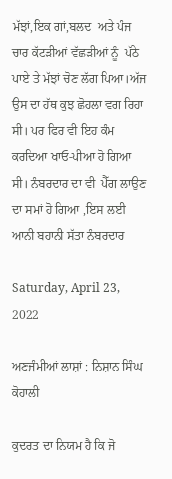ਮੱਝਾਂ,ਇਕ ਗਾਂ,ਬਲਦ  ਅਤੇ ਪੰਜ ਚਾਰ ਕੱਟੜੀਆਂ ਵੱਛੜੀਆਂ ਨੂੰ  ਪੱਠੇ ਪਾਏ ਤੇ ਮੱਝਾਂ ਚੋਣ ਲੱਗ ਪਿਆ।ਅੱਜ ਉਸ ਦਾ ਹੱਥ ਕੁਝ ਛੋਹਲਾ ਵਗ ਰਿਹਾ ਸੀ। ਪਰ ਫਿਰ ਵੀ ਇਹ ਕੰਮ ਕਰਦਿਆ ਖਾਓ-ਪੀਆ ਹੋ ਗਿਆ ਸੀ। ਨੰਬਰਦਾਰ ਦਾ ਵੀ  ਪੈੱਗ ਲਾਉਣ ਦਾ ਸਮਾਂ ਹੋ ਗਿਆ ,ਇਸ ਲਈ ਆਨੀ ਬਹਾਨੀ ਸੱਤਾ ਨੰਬਰਦਾਰ

Saturday, April 23, 2022

ਅਣਜੰਮੀਆਂ ਲਾਸ਼ਾਂ : ਨਿਸ਼ਾਨ ਸਿੰਘ ਕੋਹਾਲੀ

ਕੁਦਰਤ ਦਾ ਨਿਯਮ ਹੈ ਕਿ ਜੋ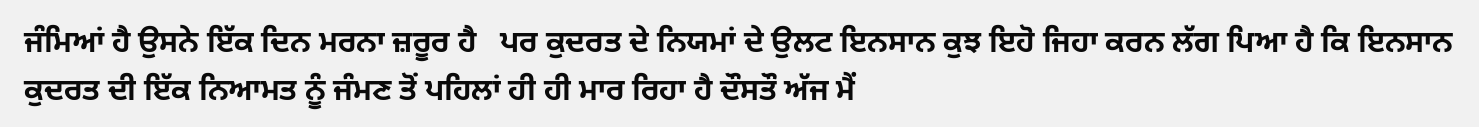ਜੰਮਿਆਂ ਹੈ ਉਸਨੇ ਇੱਕ ਦਿਨ ਮਰਨਾ ਜ਼ਰੂਰ ਹੈ   ਪਰ ਕੁਦਰਤ ਦੇ ਨਿਯਮਾਂ ਦੇ ਉਲਟ ਇਨਸਾਨ ਕੁਝ ਇਹੋ ਜਿਹਾ ਕਰਨ ਲੱਗ ਪਿਆ ਹੈ ਕਿ ਇਨਸਾਨ ਕੁਦਰਤ ਦੀ ਇੱਕ ਨਿਆਮਤ ਨੂੰ ਜੰਮਣ ਤੋਂ ਪਹਿਲਾਂ ਹੀ ਹੀ ਮਾਰ ਰਿਹਾ ਹੈ ਦੌਸਤੌ ਅੱਜ ਮੈਂ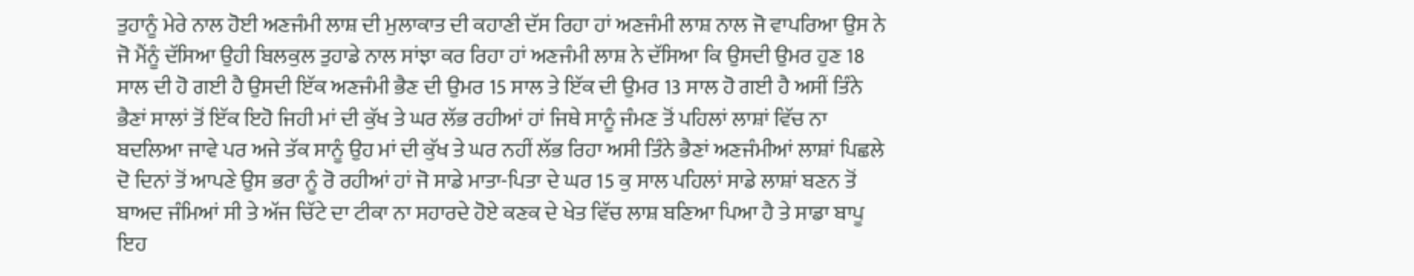ਤੁਹਾਨੂੰ ਮੇਰੇ ਨਾਲ ਹੋਈ ਅਣਜੰਮੀ ਲਾਸ਼ ਦੀ ਮੁਲਾਕਾਤ ਦੀ ਕਹਾਣੀ ਦੱਸ ਰਿਹਾ ਹਾਂ ਅਣਜੰਮੀ ਲਾਸ਼ ਨਾਲ ਜੋ ਵਾਪਰਿਆ ਉਸ ਨੇ ਜੋ ਮੈਂਨੂੰ ਦੱਸਿਆ ਉਹੀ ਬਿਲਕੁਲ ਤੁਹਾਡੇ ਨਾਲ ਸਾਂਝਾ ਕਰ ਰਿਹਾ ਹਾਂ ਅਣਜੰਮੀ ਲਾਸ਼ ਨੇ ਦੱਸਿਆ ਕਿ ਉਸਦੀ ਉਮਰ ਹੁਣ 18 ਸਾਲ ਦੀ ਹੋ ਗਈ ਹੈ ਉਸਦੀ ਇੱਕ ਅਣਜੰਮੀ ਭੈਣ ਦੀ ਉਮਰ 15 ਸਾਲ ਤੇ ਇੱਕ ਦੀ ਉਮਰ 13 ਸਾਲ ਹੋ ਗਈ ਹੈ ਅਸੀਂ ਤਿੰਨੇ ਭੈਣਾਂ ਸਾਲਾਂ ਤੋਂ ਇੱਕ ਇਹੋ ਜਿਹੀ ਮਾਂ ਦੀ ਕੁੱਖ ਤੇ ਘਰ ਲੱਭ ਰਹੀਆਂ ਹਾਂ ਜਿਥੇ ਸਾਨੂੰ ਜੰਮਣ ਤੋਂ ਪਹਿਲਾਂ ਲਾਸ਼ਾਂ ਵਿੱਚ ਨਾ ਬਦਲਿਆ ਜਾਵੇ ਪਰ ਅਜੇ ਤੱਕ ਸਾਨੂੰ ਉਹ ਮਾਂ ਦੀ ਕੁੱਖ ਤੇ ਘਰ ਨਹੀਂ ਲੱਭ ਰਿਹਾ ਅਸੀ ਤਿੰਨੇ ਭੈਣਾਂ ਅਣਜੰਮੀਆਂ ਲਾਸ਼ਾਂ ਪਿਛਲੇ ਦੋ ਦਿਨਾਂ ਤੋਂ ਆਪਣੇ ਉਸ ਭਰਾ ਨੂੰ ਰੋ ਰਹੀਆਂ ਹਾਂ ਜੋ ਸਾਡੇ ਮਾਤਾ-ਪਿਤਾ ਦੇ ਘਰ 15 ਕੁ ਸਾਲ ਪਹਿਲਾਂ ਸਾਡੇ ਲਾਸ਼ਾਂ ਬਣਨ ਤੋਂ ਬਾਅਦ ਜੰਮਿਆਂ ਸੀ ਤੇ ਅੱਜ ਚਿੱਟੇ ਦਾ ਟੀਕਾ ਨਾ ਸਹਾਰਦੇ ਹੋਏ ਕਣਕ ਦੇ ਖੇਤ ਵਿੱਚ ਲਾਸ਼ ਬਣਿਆ ਪਿਆ ਹੈ ਤੇ ਸਾਡਾ ਬਾਪੂ ਇਹ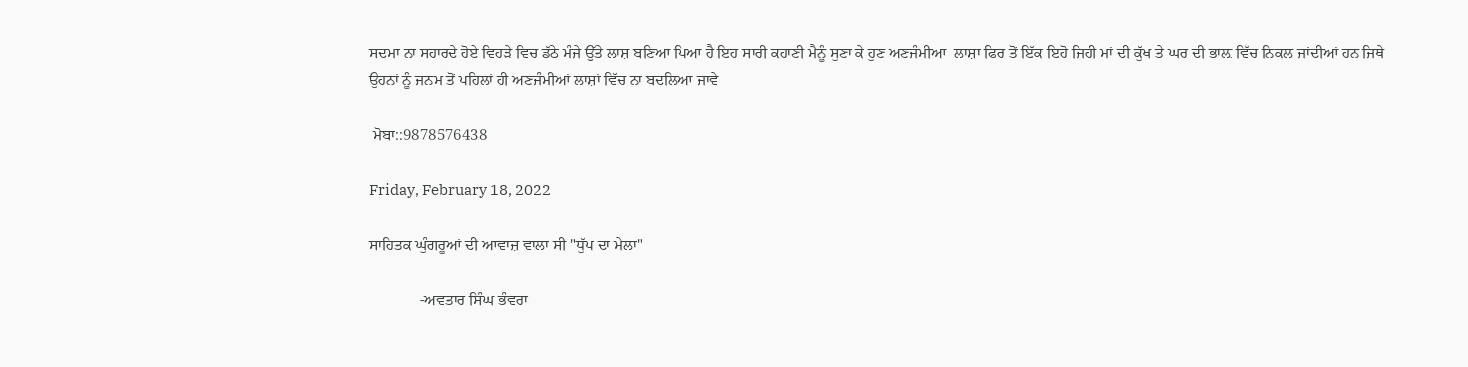ਸਦਮਾ ਨਾ ਸਹਾਰਦੇ ਹੋਏ ਵਿਹੜੇ ਵਿਚ ਡੱਠੇ ਮੰਜੇ ਉੱਤੇ ਲਾਸ਼ ਬਣਿਆ ਪਿਆ ਹੈ ਇਹ ਸਾਰੀ ਕਹਾਣੀ ਮੈਨੂੰ ਸੁਣਾ ਕੇ ਹੁਣ ਅਣਜੰਮੀਆ  ਲਾਸ਼ਾ ਫਿਰ ਤੋਂ ਇੱਕ ਇਹੋ ਜਿਹੀ ਮਾਂ ਦੀ ਕੁੱਖ ਤੇ ਘਰ ਦੀ ਭਾਲ਼ ਵਿੱਚ ਨਿਕਲ ਜਾਂਦੀਆਂ ਹਨ ਜਿਥੇ ਉਹਨਾਂ ਨੂੰ ਜਨਮ ਤੋਂ ਪਹਿਲਾਂ ਹੀ ਅਣਜੰਮੀਆਂ ਲਾਸ਼ਾਂ ਵਿੱਚ ਨਾ ਬਦਲਿਆ ਜਾਵੇ

 ਮੋਬਾ::9878576438

Friday, February 18, 2022

ਸਾਹਿਤਕ ਘੁੰਗਰੂਆਂ ਦੀ ਆਵਾਜ਼ ਵਾਲਾ ਸੀ "ਧੁੱਪ ਦਾ ਮੇਲਾ"

             -ਅਵਤਾਰ ਸਿੰਘ ਭੰਵਰਾ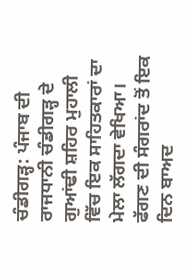ਚੰਡੀਗੜ੍ਹ: ਪੰਜਾਬ ਦੀ ਰਾਜਧਾਨੀ ਚੰਡੀਗੜ੍ਹ ਦੇ ਗੁਆਂਢੀ ਸ਼ਹਿਰ ਮੁਹਾਲੀ ਵਿੱਚ ਇਕ ਸਾਹਿਤਕਾਰਾਂ ਦਾ ਮੇਲਾ ਲੱਗਦਾ ਵੇਖਿਆ। ਫੱਗਣ ਦੀ ਸੰਗਰਾਂਦ ਤੋਂ ਇਕ ਦਿਨ ਬਾਅਦ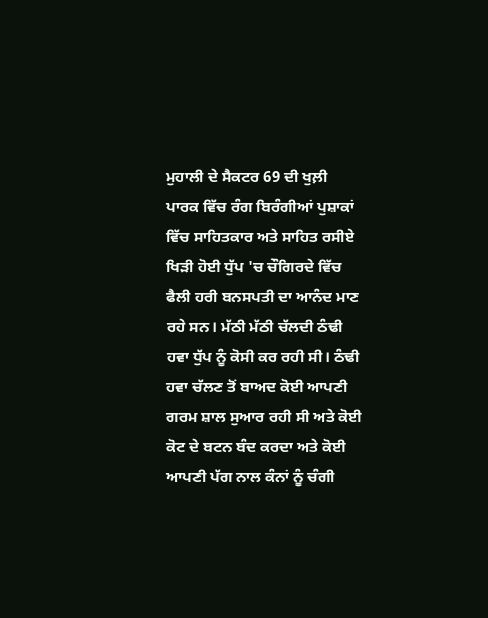ਮੁਹਾਲੀ ਦੇ ਸੈਕਟਰ 69 ਦੀ ਖੁਲ਼ੀ ਪਾਰਕ ਵਿੱਚ ਰੰਗ ਬਿਰੰਗੀਆਂ ਪੁਸ਼ਾਕਾਂ ਵਿੱਚ ਸਾਹਿਤਕਾਰ ਅਤੇ ਸਾਹਿਤ ਰਸੀਏ ਖਿੜੀ ਹੋਈ ਧੁੱਪ 'ਚ ਚੌਗਿਰਦੇ ਵਿੱਚ ਫੈਲੀ ਹਰੀ ਬਨਸਪਤੀ ਦਾ ਆਨੰਦ ਮਾਣ ਰਹੇ ਸਨ। ਮੱਠੀ ਮੱਠੀ ਚੱਲਦੀ ਠੰਢੀ ਹਵਾ ਧੁੱਪ ਨੂੰ ਕੋਸੀ ਕਰ ਰਹੀ ਸੀ। ਠੰਢੀ ਹਵਾ ਚੱਲਣ ਤੋਂ ਬਾਅਦ ਕੋਈ ਆਪਣੀ ਗਰਮ ਸ਼ਾਲ ਸੁਆਰ ਰਹੀ ਸੀ ਅਤੇ ਕੋਈ ਕੋਟ ਦੇ ਬਟਨ ਬੰਦ ਕਰਦਾ ਅਤੇ ਕੋਈ ਆਪਣੀ ਪੱਗ ਨਾਲ ਕੰਨਾਂ ਨੂੰ ਚੰਗੀ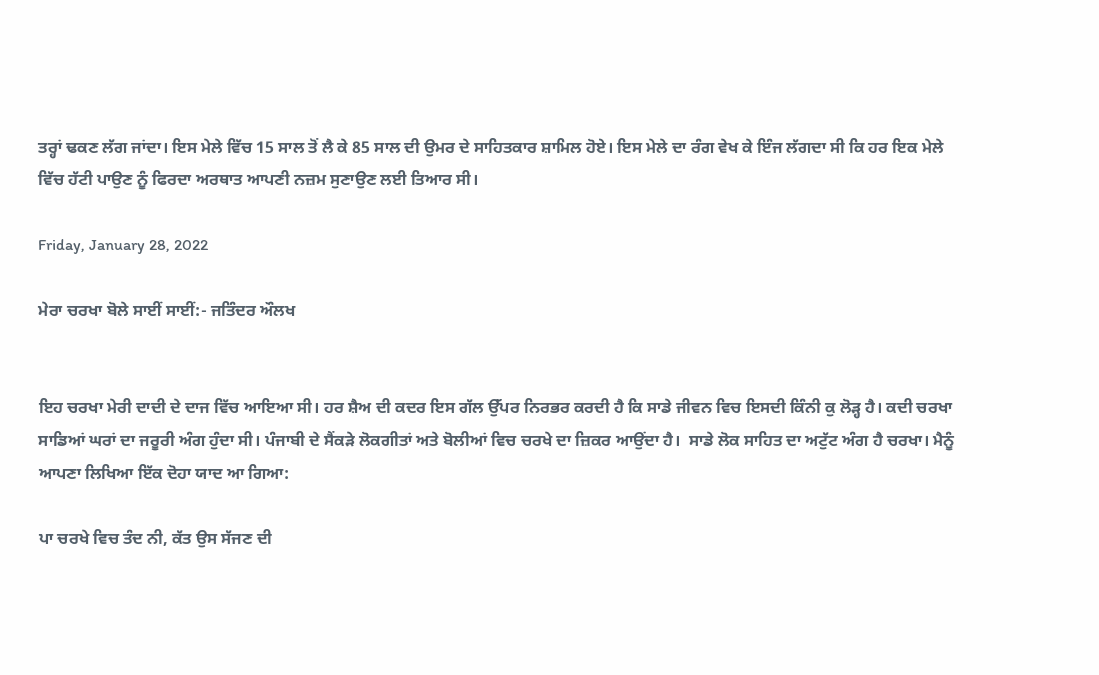ਤਰ੍ਹਾਂ ਢਕਣ ਲੱਗ ਜਾਂਦਾ। ਇਸ ਮੇਲੇ ਵਿੱਚ 15 ਸਾਲ ਤੋਂ ਲੈ ਕੇ 85 ਸਾਲ ਦੀ ਉਮਰ ਦੇ ਸਾਹਿਤਕਾਰ ਸ਼ਾਮਿਲ ਹੋਏ। ਇਸ ਮੇਲੇ ਦਾ ਰੰਗ ਵੇਖ ਕੇ ਇੰਜ ਲੱਗਦਾ ਸੀ ਕਿ ਹਰ ਇਕ ਮੇਲੇ ਵਿੱਚ ਹੱਟੀ ਪਾਉਣ ਨੂੰ ਫਿਰਦਾ ਅਰਥਾਤ ਆਪਣੀ ਨਜ਼ਮ ਸੁਣਾਉਣ ਲਈ ਤਿਆਰ ਸੀ।

Friday, January 28, 2022

ਮੇਰਾ ਚਰਖਾ ਬੋਲੇ ਸਾਈਂ ਸਾਈਂ:- ਜਤਿੰਦਰ ਔਲਖ


ਇਹ ਚਰਖਾ ਮੇਰੀ ਦਾਦੀ ਦੇ ਦਾਜ ਵਿੱਚ ਆਇਆ ਸੀ। ਹਰ ਸ਼ੈਅ ਦੀ ਕਦਰ ਇਸ ਗੱਲ ਉੱਪਰ ਨਿਰਭਰ ਕਰਦੀ ਹੈ ਕਿ ਸਾਡੇ ਜੀਵਨ ਵਿਚ ਇਸਦੀ ਕਿੰਨੀ ਕੁ ਲੋੜ੍ਹ ਹੈ। ਕਦੀ ਚਰਖਾ ਸਾਡਿਆਂ ਘਰਾਂ ਦਾ ਜਰੂਰੀ ਅੰਗ ਹੁੰਦਾ ਸੀ। ਪੰਜਾਬੀ ਦੇ ਸੈਂਕੜੇ ਲੋਕਗੀਤਾਂ ਅਤੇ ਬੋਲੀਆਂ ਵਿਚ ਚਰਖੇ ਦਾ ਜ਼ਿਕਰ ਆਉਂਦਾ ਹੈ।  ਸਾਡੇ ਲੋਕ ਸਾਹਿਤ ਦਾ ਅਟੁੱਟ ਅੰਗ ਹੈ ਚਰਖਾ। ਮੈਨੂੰ ਆਪਣਾ ਲਿਖਿਆ ਇੱਕ ਦੋਹਾ ਯਾਦ ਆ ਗਿਆ:

ਪਾ ਚਰਖੇ ਵਿਚ ਤੰਦ ਨੀ, ਕੱਤ ਉਸ ਸੱਜਣ ਦੀ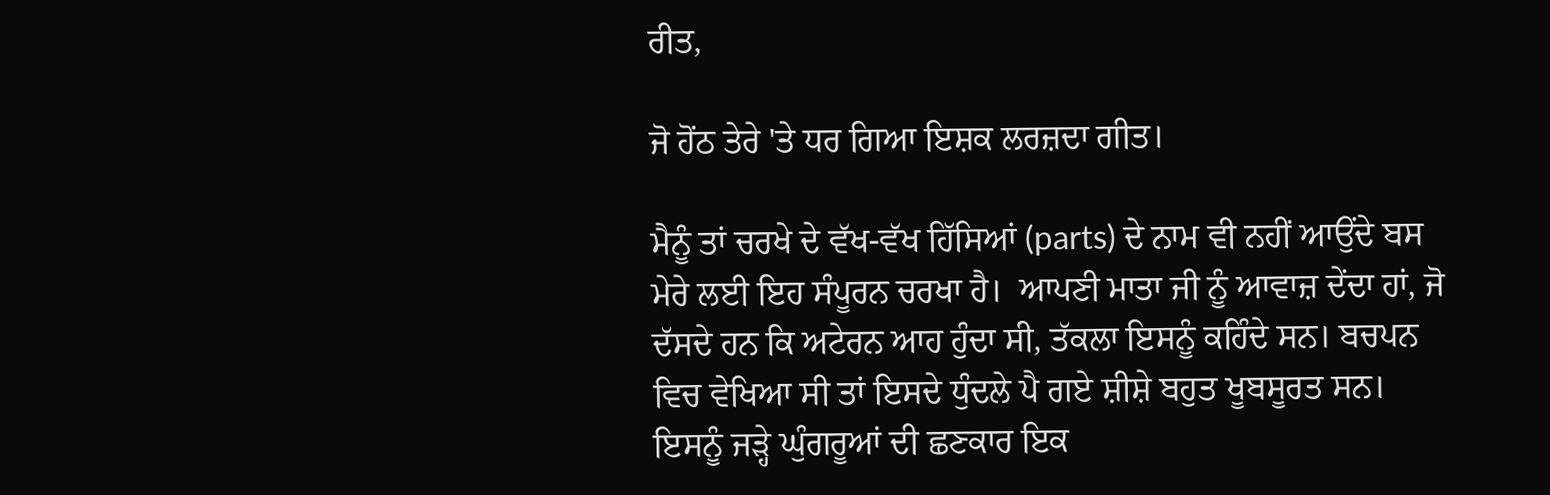ਰੀਤ,

ਜੋ ਹੋਂਠ ਤੇਰੇ 'ਤੇ ਧਰ ਗਿਆ ਇਸ਼ਕ ਲਰਜ਼ਦਾ ਗੀਤ।

ਮੈਨੂੰ ਤਾਂ ਚਰਖੇ ਦੇ ਵੱਖ-ਵੱਖ ਹਿੱਸਿਆਂ (parts) ਦੇ ਨਾਮ ਵੀ ਨਹੀਂ ਆਉਂਦੇ ਬਸ ਮੇਰੇ ਲਈ ਇਹ ਸੰਪੂਰਨ ਚਰਖਾ ਹੈ।  ਆਪਣੀ ਮਾਤਾ ਜੀ ਨੂੰ ਆਵਾਜ਼ ਦੇਂਦਾ ਹਾਂ, ਜੋ ਦੱਸਦੇ ਹਨ ਕਿ ਅਟੇਰਨ ਆਹ ਹੁੰਦਾ ਸੀ, ਤੱਕਲਾ ਇਸਨੂੰ ਕਹਿੰਦੇ ਸਨ। ਬਚਪਨ ਵਿਚ ਵੇਖਿਆ ਸੀ ਤਾਂ ਇਸਦੇ ਧੁੰਦਲੇ ਪੈ ਗਏ ਸ਼ੀਸ਼ੇ ਬਹੁਤ ਖੂਬਸੂਰਤ ਸਨ। ਇਸਨੂੰ ਜੜ੍ਹੇ ਘੁੰਗਰੂਆਂ ਦੀ ਛਣਕਾਰ ਇਕ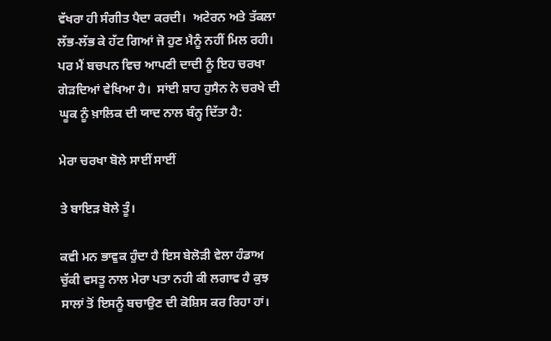ਵੱਖਰਾ ਹੀ ਸੰਗੀਤ ਪੈਦਾ ਕਰਦੀ।  ਅਟੇਰਨ ਅਤੇ ਤੱਕਲਾ ਲੱਭ-ਲੱਭ ਕੇ ਹੱਟ ਗਿਆਂ ਜੋ ਹੁਣ ਮੈਨੂੰ ਨਹੀਂ ਮਿਲ ਰਹੀ। ਪਰ ਮੈਂ ਬਚਪਨ ਵਿਚ ਆਪਣੀ ਦਾਦੀ ਨੂੰ ਇਹ ਚਰਖਾ ਗੇੜਦਿਆਂ ਵੇਖਿਆ ਹੈ।  ਸਾਂਈ ਸ਼ਾਹ ਹੁਸੈਨ ਨੇ ਚਰਖੇ ਦੀ ਘੂਕ ਨੂੰ ਖ਼ਾਲਿਕ ਦੀ ਯਾਦ ਨਾਲ ਬੰਨ੍ਹ ਦਿੱਤਾ ਹੈ:

ਮੇਰਾ ਚਰਖਾ ਬੋਲੇ ਸਾਈਂ ਸਾਈਂ

ਤੇ ਬਾਇੜ ਬੋਲੇ ਤੂੰ।

ਕਵੀ ਮਨ ਭਾਵੁਕ ਹੁੰਦਾ ਹੈ ਇਸ ਬੇਲੋੜੀ ਵੇਲਾ ਹੰਡਾਅ ਚੁੱਕੀ ਵਸਤੂ ਨਾਲ ਮੇਰਾ ਪਤਾ ਨਹੀ ਕੀ ਲਗਾਵ ਹੈ ਕੁਝ ਸਾਲਾਂ ਤੋਂ ਇਸਨੂੰ ਬਚਾਉਣ ਦੀ ਕੋਸ਼ਿਸ ਕਰ ਰਿਹਾ ਹਾਂ।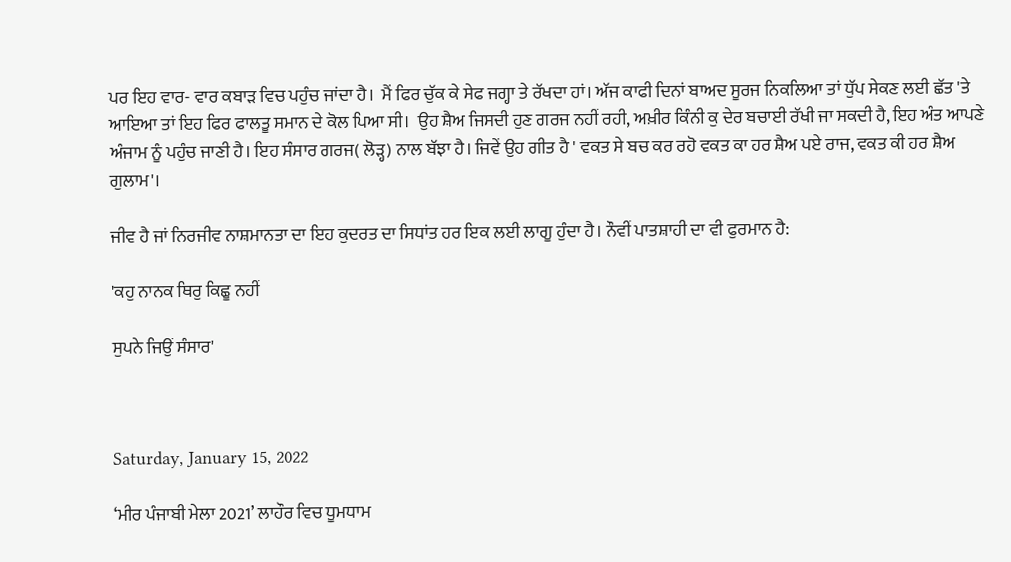ਪਰ ਇਹ ਵਾਰ- ਵਾਰ ਕਬਾੜ ਵਿਚ ਪਹੁੰਚ ਜਾਂਦਾ ਹੈ।  ਮੈਂ ਫਿਰ ਚੁੱਕ ਕੇ ਸੇਫ ਜਗ੍ਹਾ ਤੇ ਰੱਖਦਾ ਹਾਂ। ਅੱਜ ਕਾਫੀ ਦਿਨਾਂ ਬਾਅਦ ਸੂਰਜ ਨਿਕਲਿਆ ਤਾਂ ਧੁੱਪ ਸੇਕਣ ਲਈ ਛੱਤ 'ਤੇ ਆਇਆ ਤਾਂ ਇਹ ਫਿਰ ਫਾਲਤੂ ਸਮਾਨ ਦੇ ਕੋਲ ਪਿਆ ਸੀ।  ਉਹ ਸ਼ੈਅ ਜਿਸਦੀ ਹੁਣ ਗਰਜ ਨਹੀਂ ਰਹੀ, ਅਖ਼ੀਰ ਕਿੰਨੀ ਕੁ ਦੇਰ ਬਚਾਈ ਰੱਖੀ ਜਾ ਸਕਦੀ ਹੈ, ਇਹ ਅੰਤ ਆਪਣੇ ਅੰਜਾਮ ਨੂੰ ਪਹੁੰਚ ਜਾਣੀ ਹੈ। ਇਹ ਸੰਸਾਰ ਗਰਜ( ਲੋੜ੍ਹ) ਨਾਲ ਬੱਝਾ ਹੈ। ਜਿਵੇਂ ਉਹ ਗੀਤ ਹੈ ' ਵਕਤ ਸੇ ਬਚ ਕਰ ਰਹੋ ਵਕਤ ਕਾ ਹਰ ਸ਼ੈਅ ਪਏ ਰਾਜ, ਵਕਤ ਕੀ ਹਰ ਸ਼ੈਅ ਗੁਲਾਮ'।

ਜੀਵ ਹੈ ਜਾਂ ਨਿਰਜੀਵ ਨਾਸ਼ਮਾਨਤਾ ਦਾ ਇਹ ਕੁਦਰਤ ਦਾ ਸਿਧਾਂਤ ਹਰ ਇਕ ਲਈ ਲਾਗੂ ਹੁੰਦਾ ਹੈ। ਨੌਵੀਂ ਪਾਤਸ਼ਾਹੀ ਦਾ ਵੀ ਫੁਰਮਾਨ ਹੈ:

'ਕਹੁ ਨਾਨਕ ਥਿਰੁ ਕਿਛੂ ਨਹੀਂ

ਸੁਪਨੇ ਜਿਉਂ ਸੰਸਾਰ'



Saturday, January 15, 2022

‘ਮੀਰ ਪੰਜਾਬੀ ਮੇਲਾ 2021’ ਲਾਹੌਰ ਵਿਚ ਧੂਮਧਾਮ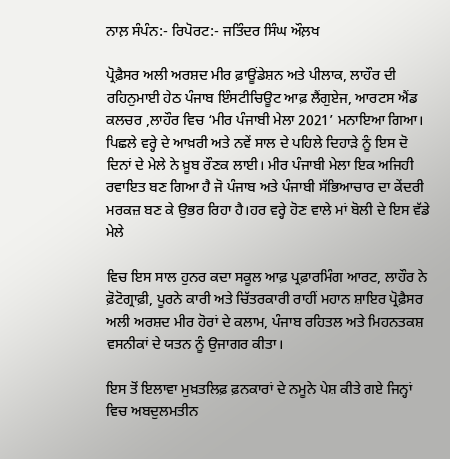ਨਾਲ਼ ਸੰਪੰਨ:- ਰਿਪੋਰਟ:- ਜਤਿੰਦਰ ਸਿੰਘ ਔਲ਼ਖ

ਪ੍ਰੋਫ਼ੈਸਰ ਅਲੀ ਅਰਸ਼ਦ ਮੀਰ ਫ਼ਾਊਂਡੇਸ਼ਨ ਅਤੇ ਪੀਲਾਕ, ਲਾਹੌਰ ਦੀ ਰਹਿਨੁਮਾਈ ਹੇਠ ਪੰਜਾਬ ਇੰਸਟੀਚਿਊਟ ਆਫ਼ ਲੈਂਗੁਏਜ, ਆਰਟਸ ਐਂਡ ਕਲਚਰ ,ਲਾਹੌਰ ਵਿਚ ‘ਮੀਰ ਪੰਜਾਬੀ ਮੇਲਾ 2021’ ਮਨਾਇਆ ਗਿਆ। ਪਿਛਲੇ ਵਰ੍ਹੇ ਦੇ ਆਖ਼ਰੀ ਅਤੇ ਨਵੇਂ ਸਾਲ ਦੇ ਪਹਿਲੇ ਦਿਹਾੜੇ ਨੂੰ ਇਸ ਦੋ ਦਿਨਾਂ ਦੇ ਮੇਲੇ ਨੇ ਖ਼ੂਬ ਰੌਣਕ ਲਾਈ। ਮੀਰ ਪੰਜਾਬੀ ਮੇਲਾ ਇਕ ਅਜਿਹੀ ਰਵਾਇਤ ਬਣ ਗਿਆ ਹੈ ਜੋ ਪੰਜਾਬ ਅਤੇ ਪੰਜਾਬੀ ਸੱਭਿਆਚਾਰ ਦਾ ਕੇਂਦਰੀ ਮਰਕਜ਼ ਬਣ ਕੇ ਉਭਰ ਰਿਹਾ ਹੈ।ਹਰ ਵਰ੍ਹੇ ਹੋਣ ਵਾਲੇ ਮਾਂ ਬੋਲੀ ਦੇ ਇਸ ਵੱਡੇ ਮੇਲੇ

ਵਿਚ ਇਸ ਸਾਲ ਹੁਨਰ ਕਦਾ ਸਕੂਲ ਆਫ਼ ਪ੍ਰਫ਼ਾਰਮਿੰਗ ਆਰਟ, ਲਾਹੌਰ ਨੇ ਫ਼ੋਟੋਗ੍ਰਾਫ਼ੀ, ਪੂਰਨੇ ਕਾਰੀ ਅਤੇ ਚਿੱਤਰਕਾਰੀ ਰਾਹੀਂ ਮਹਾਨ ਸ਼ਾਇਰ ਪ੍ਰੋਫ਼ੈਸਰ ਅਲੀ ਅਰਸ਼ਦ ਮੀਰ ਹੋਰਾਂ ਦੇ ਕਲਾਮ, ਪੰਜਾਬ ਰਹਿਤਲ ਅਤੇ ਮਿਹਨਤਕਸ਼ ਵਸਨੀਕਾਂ ਦੇ ਯਤਨ ਨੂੰ ਉਜਾਗਰ ਕੀਤਾ।

ਇਸ ਤੋਂ ਇਲਾਵਾ ਮੁਖ਼ਤਲਿਫ਼ ਫ਼ਨਕਾਰਾਂ ਦੇ ਨਮੂਨੇ ਪੇਸ਼ ਕੀਤੇ ਗਏ ਜਿਨ੍ਹਾਂ ਵਿਚ ਅਬਦੁਲਮਤੀਨ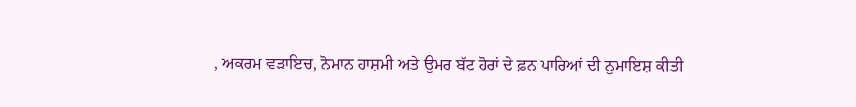, ਅਕਰਮ ਵੜਾਇਚ, ਨੋਮਾਨ ਹਾਸ਼ਮੀ ਅਤੇ ਉਮਰ ਬੱਟ ਹੋਰਾਂ ਦੇ ਫ਼ਨ ਪਾਰਿਆਂ ਦੀ ਨੁਮਾਇਸ਼ ਕੀਤੀ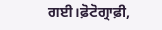ਗਈ।ਫ਼ੋਟੋਗ੍ਰਾਫ਼ੀ,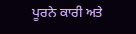ਪੂਰਨੇ ਕਾਰੀ ਅਤੇ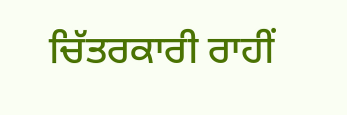ਚਿੱਤਰਕਾਰੀ ਰਾਹੀਂ